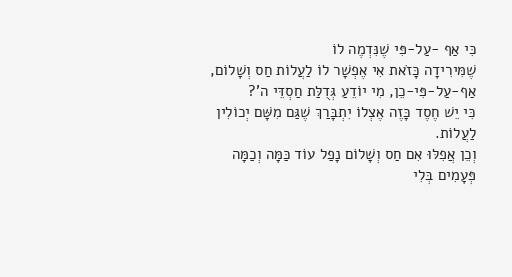כִּי אַף -עַל-פִּי שֶׁנִּדְמֶה לוֹ
שֶׁמִּירִידָה כָּזֹאת אִי אֶפְשָׁר לוֹ לַעֲלוֹת חַס וְשָׁלוֹם,
אַף-עַל-פִּי-כֵן, מִי יוֹדֵעַ גְּדֻלַּת חַסְדֵּי ה'?
כִּי יֵשׁ חֶסֶד כָּזֶה אֶצְלוֹ יִתְבָּרַךְ שֶׁגַּם מִשָּׁם יְכוֹלִין לַעֲלוֹת.
וְכֵן אֲפִלּוּ אִם חַס וְשָׁלוֹם נָפַל עוֹד כַּמָּה וְכַמָּה פְּעָמִים בְּלִי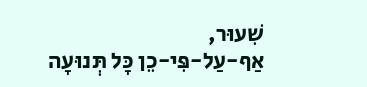שִׁעוּר,
אַף-עַל-פִּי-כֵן כָּל תְּנוּעָה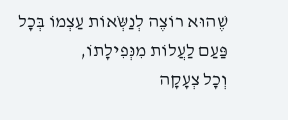שֶׁהוּא רוֹצֶה לְנַשְֹּאוֹת עַצְמוֹ בְּכָל פַּעַם לַעֲלוֹת מִנְּפִילָתוֹ,
וְכָל צְעָקָה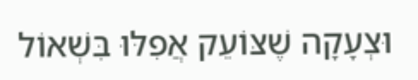וּצְעָקָה שֶׁצּוֹעֵק אֲפִלּוּ בִּשְׁאוֹל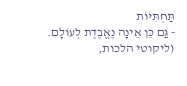תַּחְתִּיּוֹת
- גַּם כֵּן אֵינָה נֶאֱבֶדֶת לְעוֹלָם.
(ליקוטי הלכות,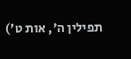תפילין ה', אות ט')